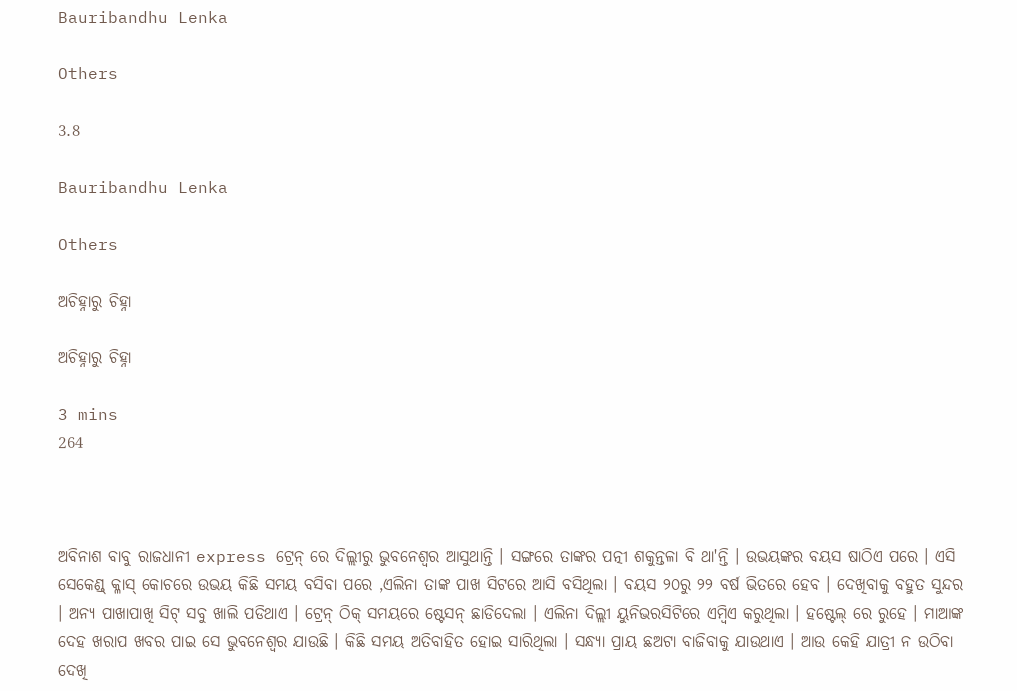Bauribandhu Lenka

Others

3.8

Bauribandhu Lenka

Others

ଅଚିହ୍ନାରୁ ଚିହ୍ନା

ଅଚିହ୍ନାରୁ ଚିହ୍ନା

3 mins
264



ଅବିନାଶ ବାବୁ ରାଜଧାନୀ express ଟ୍ରେନ୍ ରେ ଦିଲ୍ଲୀରୁ ଭୁବନେଶ୍ୱର ଆସୁଥାନ୍ତି । ସଙ୍ଗରେ ତାଙ୍କର ପତ୍ନୀ ଶକୁନ୍ତଳା ବି ଥା'ନ୍ତି । ଉଭୟଙ୍କର ବୟସ ଷାଠିଏ ପରେ । ଏସି ସେକେଣ୍ଡ୍ କ୍ଳାସ୍ କୋଚରେ ଉଭୟ କିଛି ସମୟ ବସିବା ପରେ ,ଏଲିନା ତାଙ୍କ ପାଖ ସିଟରେ ଆସି ବସିଥିଲା । ବୟସ ୨୦ରୁ ୨୨ ବର୍ଷ ଭିତରେ ହେବ । ଦେଖିବାକୁ ବହୁତ ସୁନ୍ଦର । ଅନ୍ୟ ପାଖାପାଖି ସିଟ୍ ସବୁ ଖାଲି ପଡିଥାଏ । ଟ୍ରେନ୍ ଠିକ୍ ସମୟରେ ଷ୍ଟେସନ୍ ଛାଡିଦେଲା । ଏଲିନା ଦିଲ୍ଲୀ ୟୁନିଭରସିଟିରେ ଏମ୍ବିଏ କରୁଥିଲା । ହଷ୍ଟେଲ୍ ରେ ରୁହେ । ମାଆଙ୍କ ଦେହ ଖରାପ ଖବର ପାଇ ସେ ଭୁବନେଶ୍ୱର ଯାଉଛି । କିଛି ସମୟ ଅତିବାହିତ ହୋଇ ସାରିଥିଲା । ସନ୍ଧ୍ୟା ପ୍ରାୟ ଛଅଟା ବାଜିବାକୁ ଯାଉଥାଏ । ଆଉ କେହି ଯାତ୍ରୀ ନ ଉଠିବା ଦେଖି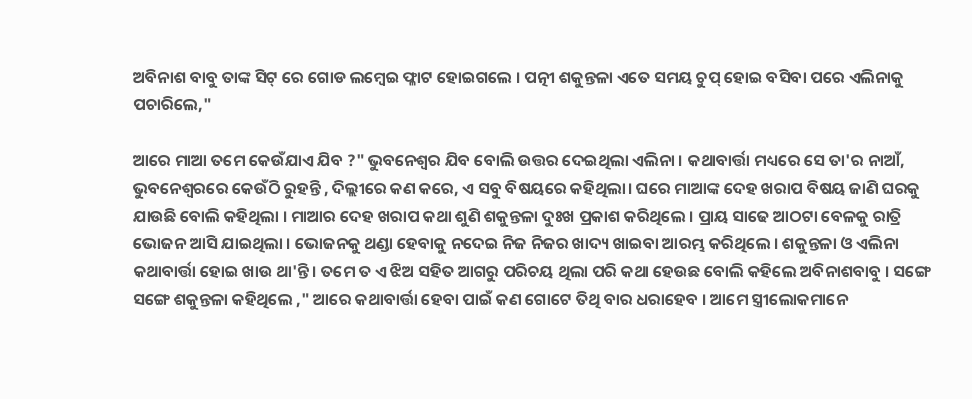ଅବିନାଶ ବାବୁ ତାଙ୍କ ସିଟ୍ ରେ ଗୋଡ ଲମ୍ବେଇ ଫ୍ଳାଟ ହୋଇଗଲେ । ପତ୍ନୀ ଶକୁନ୍ତଳା ଏତେ ସମୟ ଚୁପ୍ ହୋଇ ବସିବା ପରେ ଏଲିନାକୁ ପଚାରିଲେ,"

ଆରେ ମାଆ ତମେ କେଉଁଯାଏ ଯିବ ?" ଭୁବନେଶ୍ୱର ଯିବ ବୋଲି ଉତ୍ତର ଦେଇଥିଲା ଏଲିନା । କଥାବାର୍ତ୍ତା ମଧ୍ୟରେ ସେ ତା'ର ନାଆଁ, ଭୁବନେଶ୍ୱରରେ କେଉଁଠି ରୁହନ୍ତି , ଦିଲ୍ଲୀରେ କଣ କରେ, ଏ ସବୁ ବିଷୟରେ କହିଥିଲା। ଘରେ ମାଆଙ୍କ ଦେହ ଖରାପ ବିଷୟ ଜାଣି ଘରକୁ ଯାଉଛି ବୋଲି କହିଥିଲା । ମାଆର ଦେହ ଖରାପ କଥା ଶୁଣି ଶକୁନ୍ତଳା ଦୁଃଖ ପ୍ରକାଶ କରିଥିଲେ । ପ୍ରାୟ ସାଢେ ଆଠଟା ବେଳକୁ ରାତ୍ରି ଭୋଜନ ଆସି ଯାଇଥିଲା । ଭୋଜନକୁ ଥଣ୍ଡା ହେବାକୁ ନଦେଇ ନିଜ ନିଜର ଖାଦ୍ୟ ଖାଇବା ଆରମ୍ଭ କରିଥିଲେ । ଶକୁନ୍ତଳା ଓ ଏଲିନା କଥାବାର୍ତ୍ତା ହୋଇ ଖାଉ ଥା'ନ୍ତି । ତମେ ତ ଏ ଝିଅ ସହିତ ଆଗରୁ ପରିଚୟ ଥିଲା ପରି କଥା ହେଉଛ ବୋଲି କହିଲେ ଅବିନାଶବାବୁ । ସଙ୍ଗେ ସଙ୍ଗେ ଶକୁନ୍ତଳା କହିଥିଲେ ," ଆରେ କଥାବାର୍ତ୍ତା ହେବା ପାଇଁ କଣ ଗୋଟେ ତିଥି ବାର ଧରାହେବ । ଆମେ ସ୍ତ୍ରୀଲୋକମାନେ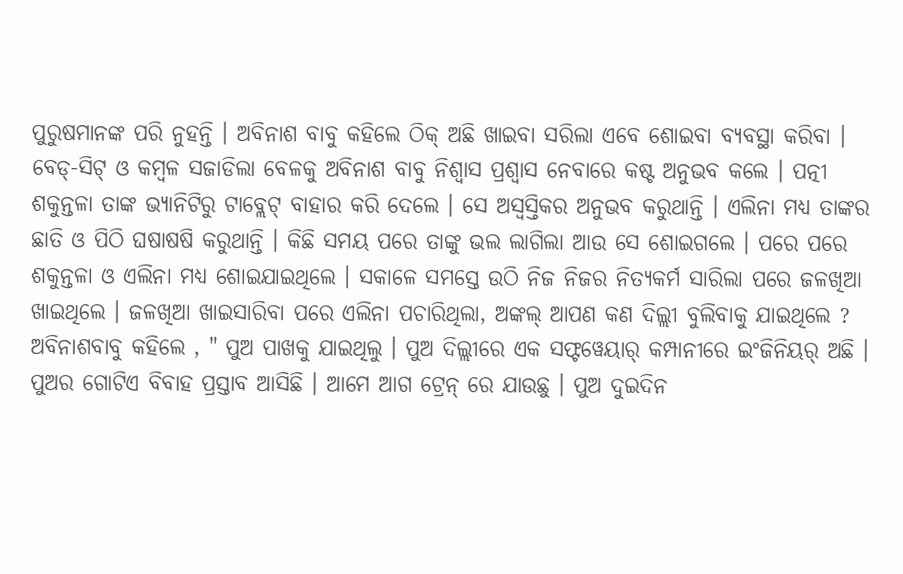ପୁରୁଷମାନଙ୍କ ପରି ନୁହନ୍ତି । ଅବିନାଶ ବାବୁ କହିଲେ ଠିକ୍ ଅଛି ଖାଇବା ସରିଲା ଏବେ ଶୋଇବା ବ୍ୟବସ୍ଥା କରିବା । ବେଡ୍-ସିଟ୍ ଓ କମ୍ବଳ ସଜାଡିଲା ବେଳକୁ ଅବିନାଶ ବାବୁ ନିଶ୍ୱାସ ପ୍ରଶ୍ୱାସ ନେବାରେ କଷ୍ଟ ଅନୁଭବ କଲେ । ପତ୍ନୀ ଶକୁନ୍ତଳା ତାଙ୍କ ଭ୍ୟାନିଟିରୁ ଟାବ୍ଲେଟ୍ ବାହାର କରି ଦେଲେ । ସେ ଅସ୍ୱସ୍ତିକର ଅନୁଭବ କରୁଥାନ୍ତି । ଏଲିନା ମଧ୍ୟ ତାଙ୍କର ଛାତି ଓ ପିଠି ଘଷାଷଷି କରୁଥାନ୍ତି । କିଛି ସମୟ ପରେ ତାଙ୍କୁ ଭଲ ଲାଗିଲା ଆଉ ସେ ଶୋଇଗଲେ । ପରେ ପରେ ଶକୁନ୍ତଳା ଓ ଏଲିନା ମଧ୍ୟ ଶୋଇଯାଇଥିଲେ । ସକାଳେ ସମସ୍ତେ ଉଠି ନିଜ ନିଜର ନିତ୍ୟକର୍ମ ସାରିଲା ପରେ ଜଳଖିଆ ଖାଇଥିଲେ । ଜଳଖିଆ ଖାଇସାରିବା ପରେ ଏଲିନା ପଚାରିଥିଲା, ଅଙ୍କଲ୍ ଆପଣ କଣ ଦିଲ୍ଲୀ ବୁଲିବାକୁ ଯାଇଥିଲେ ? ଅବିନାଶବାବୁ କହିଲେ , " ପୁଅ ପାଖକୁ ଯାଇଥିଲୁ । ପୁଅ ଦିଲ୍ଲୀରେ ଏକ ସଫ୍ଟୱେୟାର୍ କମ୍ପାନୀରେ ଇଂଜିନିୟର୍ ଅଛି । ପୁଅର ଗୋଟିଏ ବିବାହ ପ୍ରସ୍ତାବ ଆସିଛି । ଆମେ ଆଗ ଟ୍ରେନ୍ ରେ ଯାଉଛୁ । ପୁଅ ଦୁଇଦିନ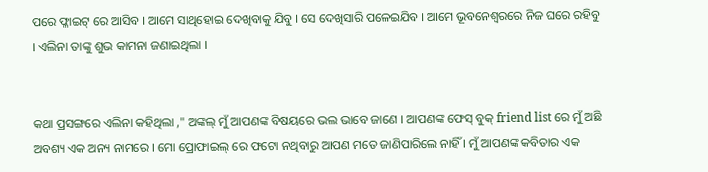ପରେ ଫ୍ଳାଇଟ୍ ରେ ଆସିବ । ଆମେ ସାଥିହୋଇ ଦେଖିବାକୁ ଯିବୁ । ସେ ଦେଖିସାରି ପଳେଇଯିବ । ଆମେ ଭୂବନେଶ୍ୱରରେ ନିଜ ଘରେ ରହିବୁ । ଏଲିନା ତାଙ୍କୁ ଶୁଭ କାମନା ଜଣାଇଥିଲା ।


କଥା ପ୍ରସଙ୍ଗରେ ଏଲିନା କହିଥିଲା ," ଅଙ୍କଲ୍ ମୁଁ ଆପଣଙ୍କ ବିଷୟରେ ଭଲ ଭାବେ ଜାଣେ । ଆପଣଙ୍କ ଫେସ୍ ବୁକ୍ friend list ରେ ମୁଁ ଅଛି ଅବଶ୍ୟ ଏକ ଅନ୍ୟ ନାମରେ । ମୋ ପ୍ରୋଫାଇଲ୍ ରେ ଫଟୋ ନଥିବାରୁ ଆପଣ ମତେ ଜାଣିପାରିଲେ ନାହିଁ । ମୁଁ ଆପଣଙ୍କ କବିତାର ଏକ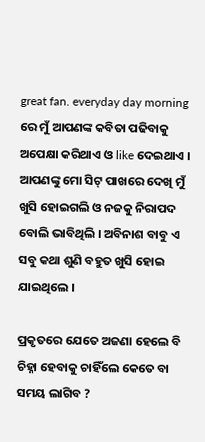great fan. everyday day morning ରେ ମୁଁ ଆପଣଙ୍କ କବିତା ପଢିବାକୁ ଅପେକ୍ଷା କରିଥାଏ ଓ like ଦେଇଥାଏ । ଆପଣଙ୍କୁ ମୋ ସିଟ୍ ପାଖରେ ଦେଖି ମୁଁ ଖୁସି ହୋଇଗଲି ଓ ନଜକୁ ନିରାପଦ ବୋଲି ଭାବିଥିଲି । ଅବିନାଶ ବାବୁ ଏ ସବୁ କଥା ଶୁଣି ବହୁତ ଖୁସି ହୋଇ ଯାଇଥିଲେ ।

ପ୍ରକୃତରେ ଯେତେ ଅଜଣା ହେଲେ ବି ଚିହ୍ନା ହେବାକୁ ଚାହିଁଲେ କେତେ ବା ସମୟ ଲାଗିବ ?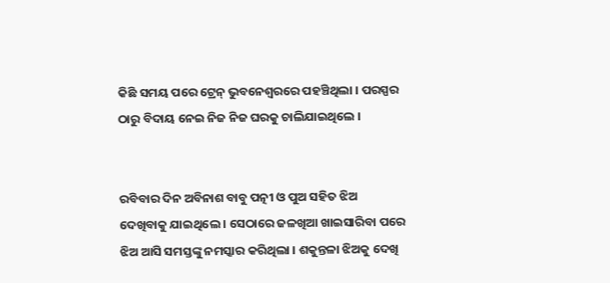କିଛି ସମୟ ପରେ ଟ୍ରେନ୍ ଭୁବନେଶ୍ୱରରେ ପହଞ୍ଚିଥିଲା । ପରସ୍ପର ଠାରୁ ବିଦାୟ ନେଇ ନିଜ ନିଜ ଘରକୁ ଚାଲିଯାଇଥିଲେ ।


ରବିବାର ଦିନ ଅବିନାଶ ବାବୁ ପତ୍ନୀ ଓ ପୁଅ ସହିତ ଝିଅ ଦେଖିବାକୁ ଯାଇଥିଲେ । ସେଠାରେ ଜଳଖିଆ ଖାଇସାରିବା ପରେ ଝିଅ ଆସି ସମସ୍ତଙ୍କୁ ନମସ୍କାର କରିଥିଲା । ଶକୁନ୍ତଳା ଝିଅକୁ ଦେଖି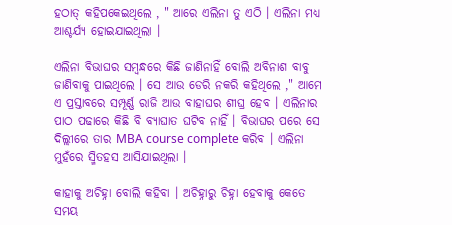ହଠାତ୍ କହିପକେଇଥିଲେ , " ଆରେ ଏଲିନା ତୁ ଏଠି । ଏଲିନା ମଧ୍ୟ ଆଶ୍ଚର୍ଯ୍ୟ ହୋଇଯାଇଥିଲା ।

ଏଲିନା ବିଭାଘର ସମ୍ବନ୍ଧରେ କିଛି ଜାଣିନାହିଁ ବୋଲି ଅବିନାଶ ବାବୁ ଜାଣିବାକୁ ପାଇଥିଲେ । ସେ ଆଉ ଡେରି ନକରି କହିଥିଲେ ," ଆମେ ଏ ପ୍ରସ୍ତାବରେ ସମ୍ପୂର୍ଣ୍ଣ ରାଜି ଆଉ ବାହାଘର ଶୀଘ୍ର ହେବ । ଏଲିନାର ପାଠ ପଢାରେ କିଛି ବି ବ୍ୟାଘାତ ଘଟିବ ନାହିଁ । ବିଭାଘର ପରେ ସେ ଦିଲ୍ଲୀରେ ତାର MBA course complete କରିବ । ଏଲିନା ମୁହଁରେ ସ୍ମିତହସ ଆସିଯାଇଥିଲା ।

କାହାକୁ ଅଚିହ୍ନା ବୋଲି କହିବା । ଅଚିହ୍ନାରୁ ଚିହ୍ନା ହେବାକୁ କେତେ ସମୟ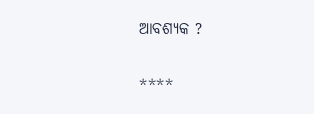ଆବଶ୍ୟକ ?

****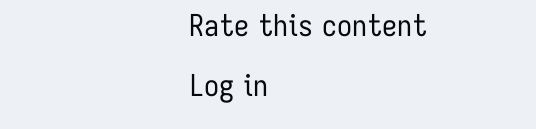Rate this content
Log in